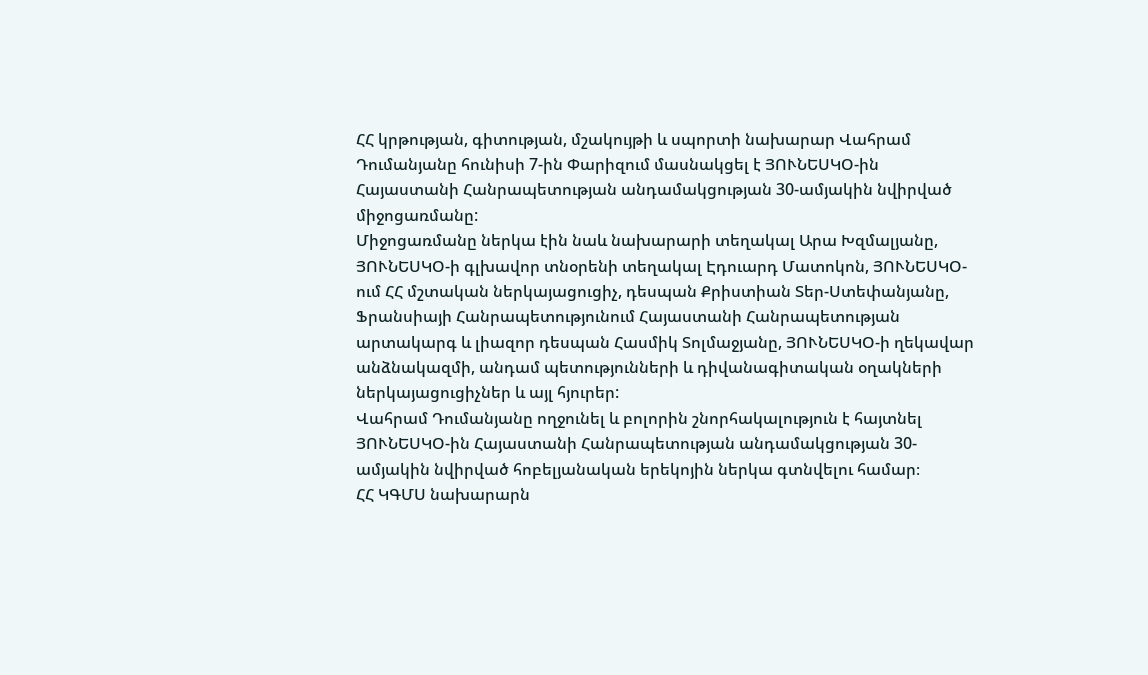ՀՀ կրթության, գիտության, մշակույթի և սպորտի նախարար Վահրամ Դումանյանը հունիսի 7-ին Փարիզում մասնակցել է ՅՈՒՆԵՍԿՕ-ին Հայաստանի Հանրապետության անդամակցության 30-ամյակին նվիրված միջոցառմանը:
Միջոցառմանը ներկա էին նաև նախարարի տեղակալ Արա Խզմալյանը, ՅՈՒՆԵՍԿՕ-ի գլխավոր տնօրենի տեղակալ Էդուարդ Մատոկոն, ՅՈՒՆԵՍԿՕ-ում ՀՀ մշտական ներկայացուցիչ, դեսպան Քրիստիան Տեր-Ստեփանյանը, Ֆրանսիայի Հանրապետությունում Հայաստանի Հանրապետության արտակարգ և լիազոր դեսպան Հասմիկ Տոլմաջյանը, ՅՈՒՆԵՍԿՕ-ի ղեկավար անձնակազմի, անդամ պետությունների և դիվանագիտական օղակների ներկայացուցիչներ և այլ հյուրեր:
Վահրամ Դումանյանը ողջունել և բոլորին շնորհակալություն է հայտնել ՅՈՒՆԵՍԿՕ-ին Հայաստանի Հանրապետության անդամակցության 30-ամյակին նվիրված հոբելյանական երեկոյին ներկա գտնվելու համար։
ՀՀ ԿԳՄՍ նախարարն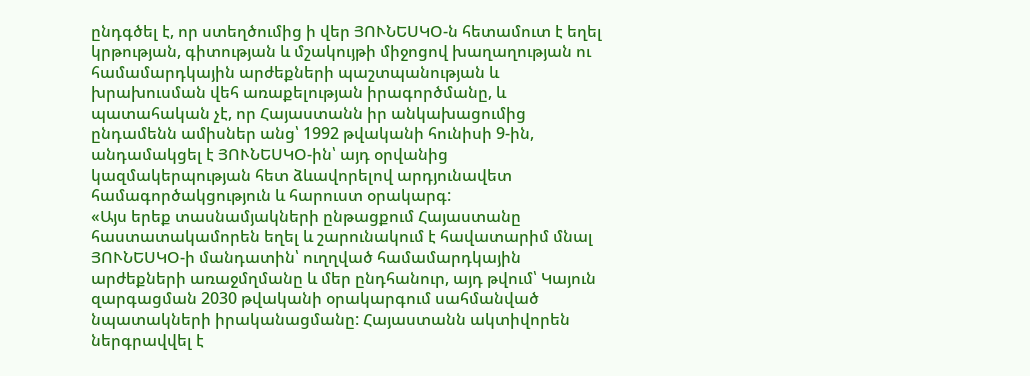ընդգծել է, որ ստեղծումից ի վեր ՅՈՒՆԵՍԿՕ-ն հետամուտ է եղել կրթության, գիտության և մշակույթի միջոցով խաղաղության ու համամարդկային արժեքների պաշտպանության և խրախուսման վեհ առաքելության իրագործմանը, և պատահական չէ, որ Հայաստանն իր անկախացումից ընդամենն ամիսներ անց՝ 1992 թվականի հունիսի 9-ին, անդամակցել է ՅՈՒՆԵՍԿՕ-ին՝ այդ օրվանից կազմակերպության հետ ձևավորելով արդյունավետ համագործակցություն և հարուստ օրակարգ:
«Այս երեք տասնամյակների ընթացքում Հայաստանը հաստատակամորեն եղել և շարունակում է հավատարիմ մնալ ՅՈՒՆԵՍԿՕ-ի մանդատին՝ ուղղված համամարդկային արժեքների առաջմղմանը և մեր ընդհանուր, այդ թվում՝ Կայուն զարգացման 2030 թվականի օրակարգում սահմանված նպատակների իրականացմանը: Հայաստանն ակտիվորեն ներգրավվել է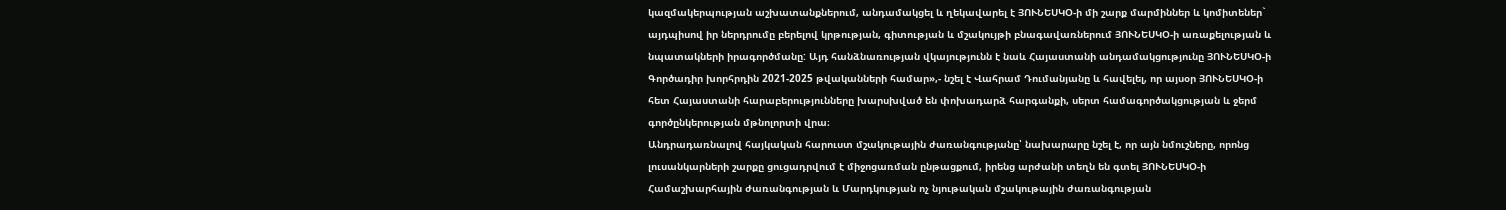կազմակերպության աշխատանքներում, անդամակցել և ղեկավարել է ՅՈՒՆԵՍԿՕ-ի մի շարք մարմիններ և կոմիտեներ` այդպիսով իր ներդրումը բերելով կրթության, գիտության և մշակույթի բնագավառներում ՅՈՒՆԵՍԿՕ-ի առաքելության և նպատակների իրագործմանը: Այդ հանձնառության վկայությունն է նաև Հայաստանի անդամակցությունը ՅՈՒՆԵՍԿՕ-ի Գործադիր խորհրդին 2021-2025 թվականների համար»,- նշել է Վահրամ Դումանյանը և հավելել, որ այսօր ՅՈՒՆԵՍԿՕ-ի հետ Հայաստանի հարաբերությունները խարսխված են փոխադարձ հարգանքի, սերտ համագործակցության և ջերմ գործընկերության մթնոլորտի վրա։
Անդրադառնալով հայկական հարուստ մշակութային ժառանգությանը՝ նախարարը նշել է, որ այն նմուշները, որոնց լուսանկարների շարքը ցուցադրվում է միջոցառման ընթացքում, իրենց արժանի տեղն են գտել ՅՈՒՆԵՍԿՕ-ի Համաշխարհային ժառանգության և Մարդկության ոչ նյութական մշակութային ժառանգության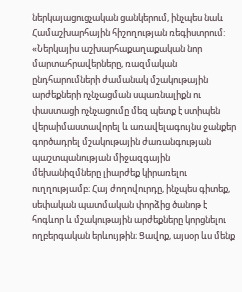ներկայացուցչական ցանկերում, ինչպես նաև Համաշխարհային հիշողության ռեգիստրում:
«Ներկայիս աշխարհաքաղաքական նոր մարտահրավերները, ռազմական ընդհարումների ժամանակ մշակութային արժեքների ոչնչացման սպառնալիքն ու փաստացի ոչնչացումը մեզ պետք է ստիպեն վերաիմաստավորել և առավելագույնս ջանքեր գործադրել մշակութային ժառանգության պաշտպանության միջազգային մեխանիզմները լիարժեք կիրառելու ուղղությամբ։ Հայ ժողովուրդը, ինչպես գիտեք, սեփական պատմական փորձից ծանոթ է հոգևոր և մշակութային արժեքները կորցնելու ողբերգական երևույթին։ Ցավոք, այսօր ևս մենք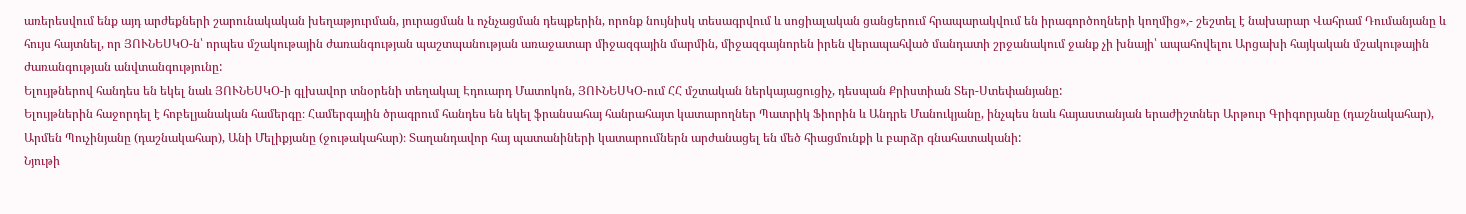առերեսվում ենք այդ արժեքների շարունակական խեղաթյուրման, յուրացման և ոչնչացման դեպքերին, որոնք նույնիսկ տեսագրվում և սոցիալական ցանցերում հրապարակվում են իրագործողների կողմից»,- շեշտել է նախարար Վահրամ Դումանյանը և հույս հայտնել, որ ՅՈՒՆԵՍԿՕ-ն՝ որպես մշակութային ժառանգության պաշտպանության առաջատար միջազգային մարմին, միջազգայնորեն իրեն վերապահված մանդատի շրջանակում ջանք չի խնայի՝ ապահովելու Արցախի հայկական մշակութային ժառանգության անվտանգությունը:
Ելույթներով հանդես են եկել նաև ՅՈՒՆԵՍԿՕ-ի գլխավոր տնօրենի տեղակալ Էդուարդ Մատոկոն, ՅՈՒՆԵՍԿՕ-ում ՀՀ մշտական ներկայացուցիչ, դեսպան Քրիստիան Տեր-Ստեփանյանը:
Ելույթներին հաջորդել է հոբելյանական համերգը։ Համերգային ծրագրում հանդես են եկել ֆրանսահայ հանրահայտ կատարողներ Պատրիկ Ֆիորին և Անդրե Մանուկյանը, ինչպես նաև հայաստանյան երաժիշտներ Արթուր Գրիգորյանը (դաշնակահար), Արմեն Պուչինյանը (դաշնակահար), Անի Մելիքյանը (ջութակահար)։ Տաղանդավոր հայ պատանիների կատարումներն արժանացել են մեծ հիացմունքի և բարձր գնահատականի:
Նյութի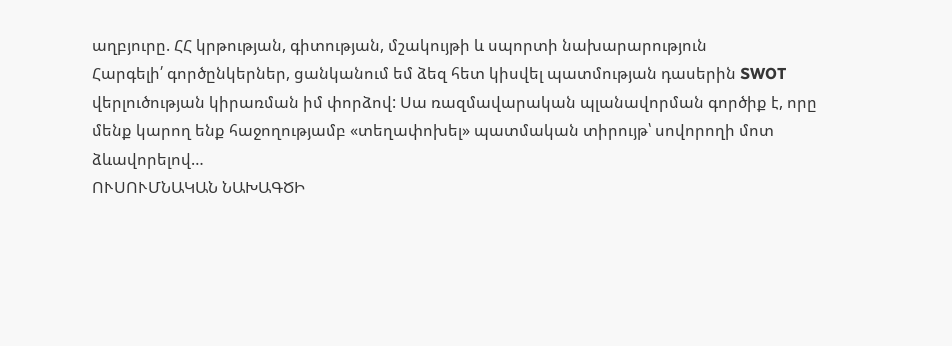աղբյուրը. ՀՀ կրթության, գիտության, մշակույթի և սպորտի նախարարություն
Հարգելի՛ գործընկերներ, ցանկանում եմ ձեզ հետ կիսվել պատմության դասերին SWOT վերլուծության կիրառման իմ փորձով: Սա ռազմավարական պլանավորման գործիք է, որը մենք կարող ենք հաջողությամբ «տեղափոխել» պատմական տիրույթ՝ սովորողի մոտ ձևավորելով…
ՈՒՍՈՒՄՆԱԿԱՆ ՆԱԽԱԳԾԻ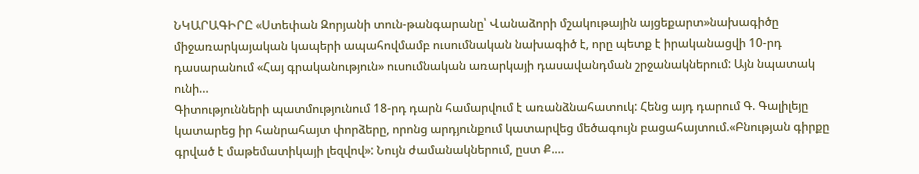ՆԿԱՐԱԳԻՐԸ «Ստեփան Զորյանի տուն-թանգարանը՝ Վանաձորի մշակութային այցեքարտ»նախագիծը միջառարկայական կապերի ապահովմամբ ուսումնական նախագիծ է, որը պետք է իրականացվի 10-րդ դասարանում «Հայ գրականություն» ուսումնական առարկայի դասավանդման շրջանակներում: Այն նպատակ ունի…
Գիտությունների պատմությունում 18-րդ դարն համարվում է առանձնահատուկ: Հենց այդ դարում Գ. Գալիլեյը կատարեց իր հանրահայտ փորձերը, որոնց արդյունքում կատարվեց մեծագույն բացահայտում.«Բնության գիրքը գրված է մաթեմատիկայի լեզվով»: Նույն ժամանակներում, ըստ Ք.…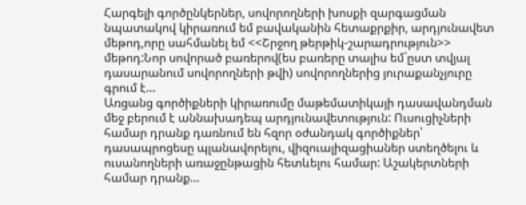Հարգելի գործընկերներ, սովորողների խոսքի զարգացման նպատակով կիրառում եմ բավականին հետաքրքիր, արդյունավետ մեթոդ,որը սահմանել եմ <<Շրջող թերթիկ-շարադրություն>> մեթոդ:Նոր սովորած բառերով(ես բառերը տալիս եմ`ըստ տվյալ դասարանում սովորողների թվի) սովորողներից յուրաքանչյուրը գրում է…
Առցանց գործիքների կիրառումը մաթեմատիկայի դասավանդման մեջ բերում է աննախադեպ արդյունավետություն: Ուսուցիչների համար դրանք դառնում են հզոր օժանդակ գործիքներ՝ դասապրոցեսը պլանավորելու, վիզուալիզացիաներ ստեղծելու և ուսանողների առաջընթացին հետևելու համար: Աշակերտների համար դրանք…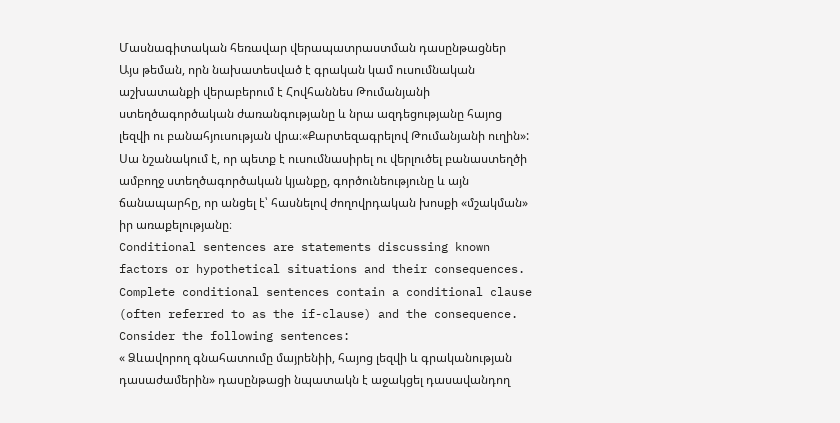Մասնագիտական հեռավար վերապատրաստման դասընթացներ
Այս թեման, որն նախատեսված է գրական կամ ուսումնական աշխատանքի վերաբերում է Հովհաննես Թումանյանի ստեղծագործական ժառանգությանը և նրա ազդեցությանը հայոց լեզվի ու բանահյուսության վրա։«Քարտեզագրելով Թումանյանի ուղին»: Սա նշանակում է, որ պետք է ուսումնասիրել ու վերլուծել բանաստեղծի ամբողջ ստեղծագործական կյանքը, գործունեությունը և այն ճանապարհը, որ անցել է՝ հասնելով ժողովրդական խոսքի «մշակման» իր առաքելությանը։
Conditional sentences are statements discussing known factors or hypothetical situations and their consequences. Complete conditional sentences contain a conditional clause (often referred to as the if-clause) and the consequence. Consider the following sentences:
« Ձևավորող գնահատումը մայրենիի, հայոց լեզվի և գրականության դասաժամերին» դասընթացի նպատակն է աջակցել դասավանդող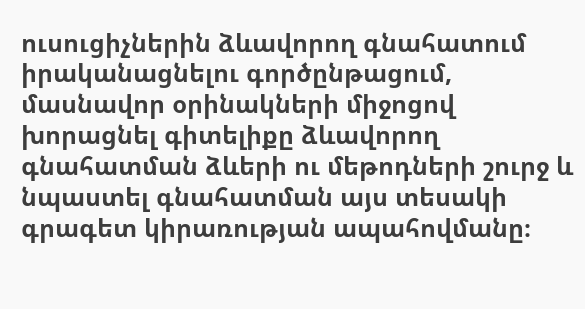ուսուցիչներին ձևավորող գնահատում իրականացնելու գործընթացում, մասնավոր օրինակների միջոցով խորացնել գիտելիքը ձևավորող գնահատման ձևերի ու մեթոդների շուրջ և նպաստել գնահատման այս տեսակի գրագետ կիրառության ապահովմանը։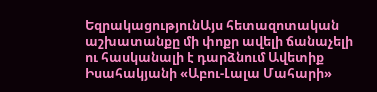ԵզրակացությունԱյս հետազոտական աշխատանքը մի փոքր ավելի ճանաչելի ու հասկանալի է դարձնում Ավետիք Իսահակյանի «Աբու-Լալա Մահարի»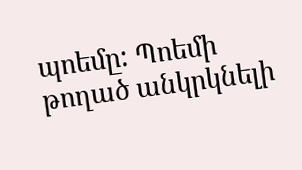պոեմը: Պոեմի թողած անկրկնելի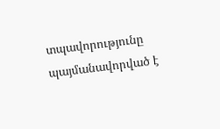տպավորությունը պայմանավորված է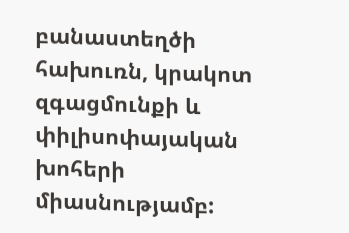բանաստեղծի հախուռն, կրակոտ զգացմունքի և փիլիսոփայական խոհերի միասնությամբ: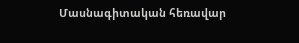Մասնագիտական հեռավար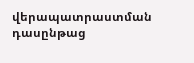վերապատրաստման դասընթաց